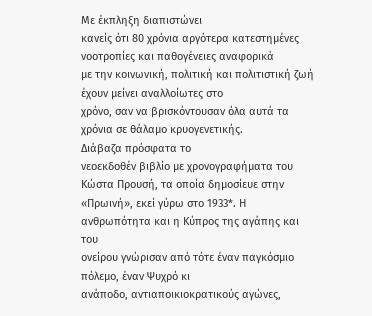Με έκπληξη διαπιστώνει
κανείς ότι 80 χρόνια αργότερα κατεστημένες νοοτροπίες και παθογένειες αναφορικά
με την κοινωνική, πολιτική και πολιτιστική ζωή έχουν μείνει αναλλοίωτες στο
χρόνο, σαν να βρισκόντουσαν όλα αυτά τα χρόνια σε θάλαμο κρυογενετικής.
Διάβαζα πρόσφατα το
νεοεκδοθέν βιβλίο με χρονογραφήματα του Κώστα Προυσή, τα οποία δημοσίευε στην
«Πρωινή», εκεί γύρω στο 1933*. Η ανθρωπότητα και η Κύπρος της αγάπης και του
ονείρου γνώρισαν από τότε έναν παγκόσμιο πόλεμο, έναν Ψυχρό κι
ανάποδο, αντιαποικιοκρατικούς αγώνες,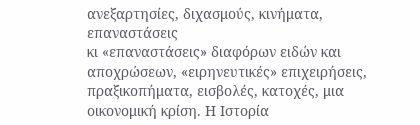ανεξαρτησίες, διχασμούς, κινήματα, επαναστάσεις
κι «επαναστάσεις» διαφόρων ειδών και αποχρώσεων, «ειρηνευτικές» επιχειρήσεις,
πραξικοπήματα, εισβολές, κατοχές, μια οικονομική κρίση. Η Ιστορία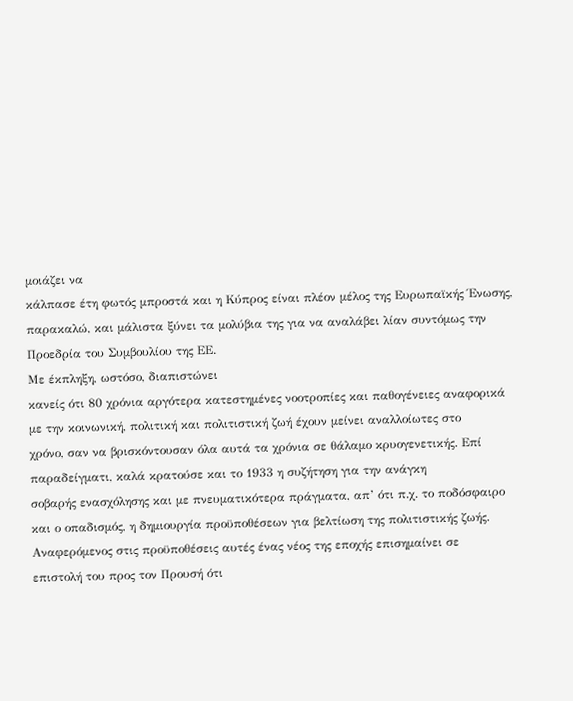μοιάζει να
κάλπασε έτη φωτός μπροστά και η Κύπρος είναι πλέον μέλος της Ευρωπαϊκής Ένωσης,
παρακαλώ, και μάλιστα ξύνει τα μολύβια της για να αναλάβει λίαν συντόμως την
Προεδρία του Συμβουλίου της ΕΕ.
Με έκπληξη, ωστόσο, διαπιστώνει
κανείς ότι 80 χρόνια αργότερα κατεστημένες νοοτροπίες και παθογένειες αναφορικά
με την κοινωνική, πολιτική και πολιτιστική ζωή έχουν μείνει αναλλοίωτες στο
χρόνο, σαν να βρισκόντουσαν όλα αυτά τα χρόνια σε θάλαμο κρυογενετικής. Επί παραδείγματι, καλά κρατούσε και το 1933 η συζήτηση για την ανάγκη
σοβαρής ενασχόλησης και με πνευματικότερα πράγματα, απ’ ότι π.χ. το ποδόσφαιρο
και ο οπαδισμός, η δημιουργία προϋποθέσεων για βελτίωση της πολιτιστικής ζωής.
Αναφερόμενος στις προϋποθέσεις αυτές ένας νέος της εποχής επισημαίνει σε
επιστολή του προς τον Προυσή ότι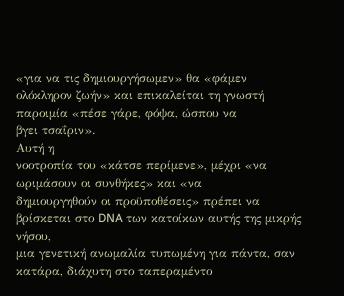«για να τις δημιουργήσωμεν» θα «φάμεν
ολόκληρον ζωήν» και επικαλείται τη γνωστή παροιμία «πέσε γάρε, φόψα, ώσπου να
βγει τσαΐριν».
Αυτή η
νοοτροπία του «κάτσε περίμενε», μέχρι «να ωριμάσουν οι συνθήκες» και «να
δημιουργηθούν οι προϋποθέσεις» πρέπει να βρίσκεται στο DNA των κατοίκων αυτής της μικρής νήσου,
μια γενετική ανωμαλία τυπωμένη για πάντα, σαν κατάρα, διάχυτη στο ταπεραμέντο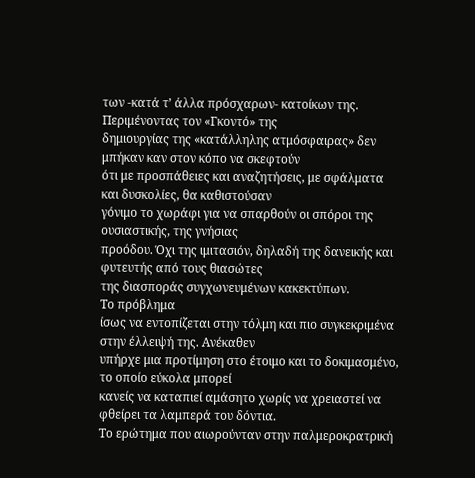των -κατά τ’ άλλα πρόσχαρων- κατοίκων της. Περιμένοντας τον «Γκοντό» της
δημιουργίας της «κατάλληλης ατμόσφαιρας» δεν μπήκαν καν στον κόπο να σκεφτούν
ότι με προσπάθειες και αναζητήσεις, με σφάλματα και δυσκολίες, θα καθιστούσαν
γόνιμο το χωράφι για να σπαρθούν οι σπόροι της ουσιαστικής, της γνήσιας
προόδου. Όχι της ιμιτασιόν, δηλαδή της δανεικής και φυτευτής από τους θιασώτες
της διασποράς συγχωνευμένων κακεκτύπων.
Το πρόβλημα
ίσως να εντοπίζεται στην τόλμη και πιο συγκεκριμένα στην έλλειψή της. Ανέκαθεν
υπήρχε μια προτίμηση στο έτοιμο και το δοκιμασμένο, το οποίο εύκολα μπορεί
κανείς να καταπιεί αμάσητο χωρίς να χρειαστεί να φθείρει τα λαμπερά του δόντια.
Το ερώτημα που αιωρούνταν στην παλμεροκρατρική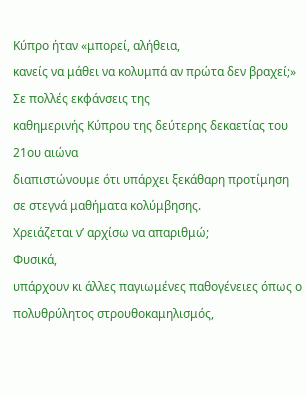Κύπρο ήταν «μπορεί, αλήθεια,
κανείς να μάθει να κολυμπά αν πρώτα δεν βραχεί;» Σε πολλές εκφάνσεις της
καθημερινής Κύπρου της δεύτερης δεκαετίας του 21ου αιώνα
διαπιστώνουμε ότι υπάρχει ξεκάθαρη προτίμηση σε στεγνά μαθήματα κολύμβησης.
Χρειάζεται ν’ αρχίσω να απαριθμώ;
Φυσικά,
υπάρχουν κι άλλες παγιωμένες παθογένειες όπως ο πολυθρύλητος στρουθοκαμηλισμός,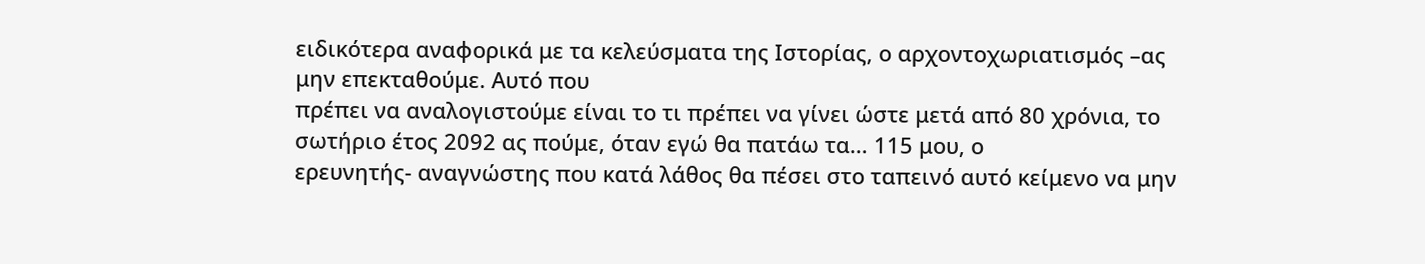ειδικότερα αναφορικά με τα κελεύσματα της Ιστορίας, ο αρχοντοχωριατισμός –ας
μην επεκταθούμε. Αυτό που
πρέπει να αναλογιστούμε είναι το τι πρέπει να γίνει ώστε μετά από 80 χρόνια, το
σωτήριο έτος 2092 ας πούμε, όταν εγώ θα πατάω τα… 115 μου, ο
ερευνητής- αναγνώστης που κατά λάθος θα πέσει στο ταπεινό αυτό κείμενο να μην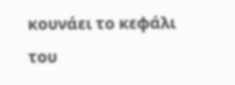κουνάει το κεφάλι του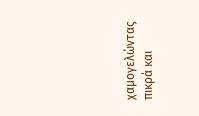χαμογελώντας πικρά και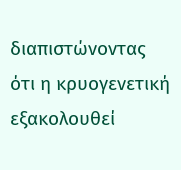διαπιστώνοντας ότι η κρυογενετική
εξακολουθεί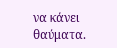να κάνει θαύματα.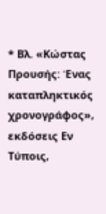* Βλ. «Κώστας Προυσής: Ένας καταπληκτικός
χρονογράφος», εκδόσεις Εν Τύποις,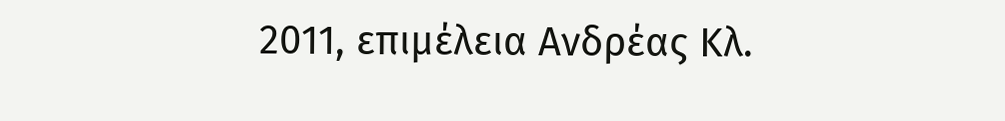2011, επιμέλεια Ανδρέας Κλ.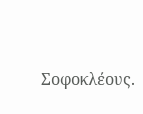Σοφοκλέους.